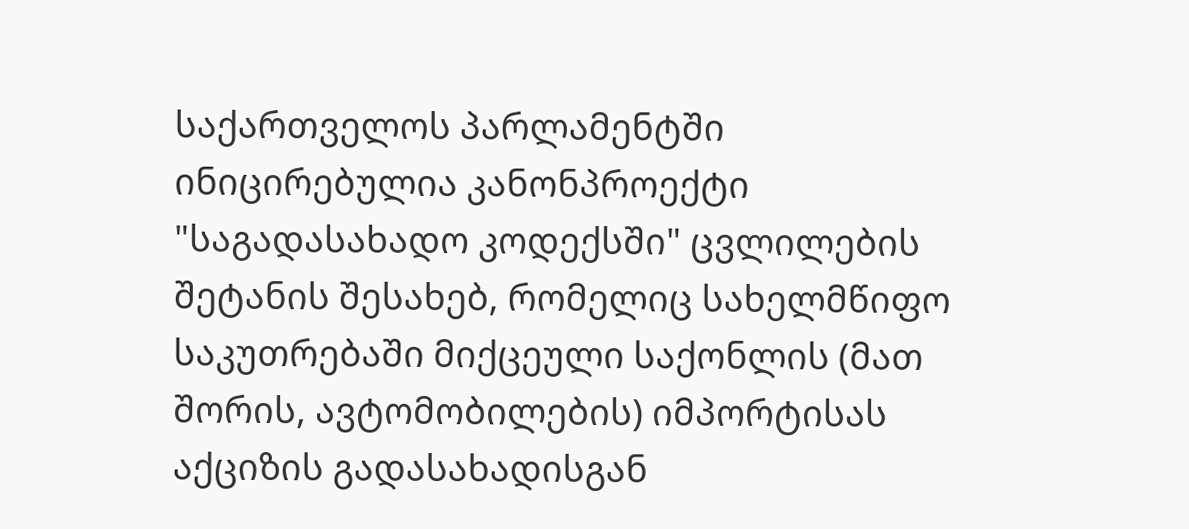საქართველოს პარლამენტში ინიცირებულია კანონპროექტი "საგადასახადო კოდექსში" ცვლილების შეტანის შესახებ, რომელიც სახელმწიფო საკუთრებაში მიქცეული საქონლის (მათ შორის, ავტომობილების) იმპორტისას აქციზის გადასახადისგან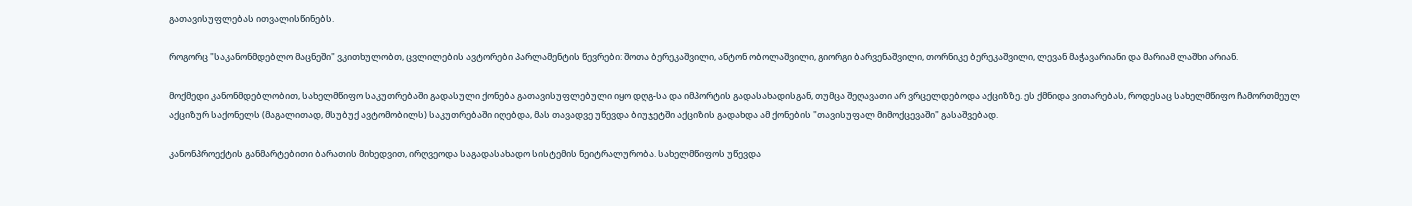გათავისუფლებას ითვალისწინებს.

როგორც "საკანონმდებლო მაცნეში" ვკითხულობთ, ცვლილების ავტორები პარლამენტის წევრები: შოთა ბერეკაშვილი, ანტონ ობოლაშვილი, გიორგი ბარვენაშვილი, თორნიკე ბერეკაშვილი, ლევან მაჭავარიანი და მარიამ ლაშხი არიან.

მოქმედი კანონმდებლობით, სახელმწიფო საკუთრებაში გადასული ქონება გათავისუფლებული იყო დღგ-სა და იმპორტის გადასახადისგან, თუმცა შეღავათი არ ვრცელდებოდა აქციზზე. ეს ქმნიდა ვითარებას, როდესაც სახელმწიფო ჩამორთმეულ აქციზურ საქონელს (მაგალითად, მსუბუქ ავტომობილს) საკუთრებაში იღებდა, მას თავადვე უწევდა ბიუჯეტში აქციზის გადახდა ამ ქონების "თავისუფალ მიმოქცევაში" გასაშვებად.

კანონპროექტის განმარტებითი ბარათის მიხედვით, ირღვეოდა საგადასახადო სისტემის ნეიტრალურობა. სახელმწიფოს უწევდა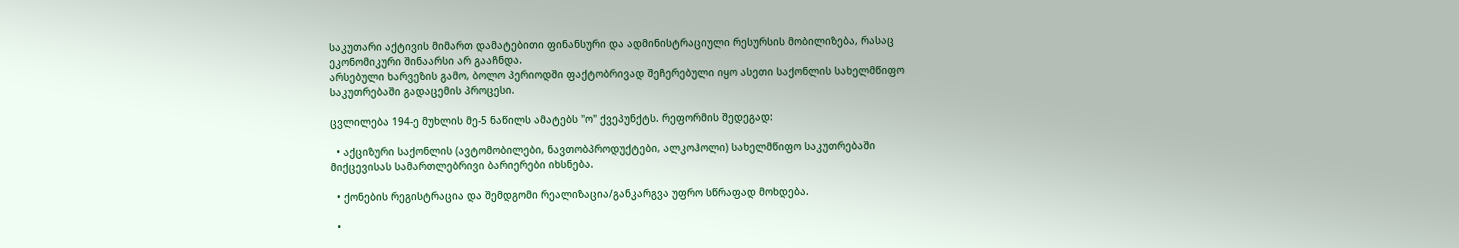საკუთარი აქტივის მიმართ დამატებითი ფინანსური და ადმინისტრაციული რესურსის მობილიზება, რასაც ეკონომიკური შინაარსი არ გააჩნდა.
არსებული ხარვეზის გამო, ბოლო პერიოდში ფაქტობრივად შეჩერებული იყო ასეთი საქონლის სახელმწიფო საკუთრებაში გადაცემის პროცესი.

ცვლილება 194-ე მუხლის მე-5 ნაწილს ამატებს "ო" ქვეპუნქტს. რეფორმის შედეგად:

  • აქციზური საქონლის (ავტომობილები, ნავთობპროდუქტები, ალკოჰოლი) სახელმწიფო საკუთრებაში მიქცევისას სამართლებრივი ბარიერები იხსნება.

  • ქონების რეგისტრაცია და შემდგომი რეალიზაცია/განკარგვა უფრო სწრაფად მოხდება.

  •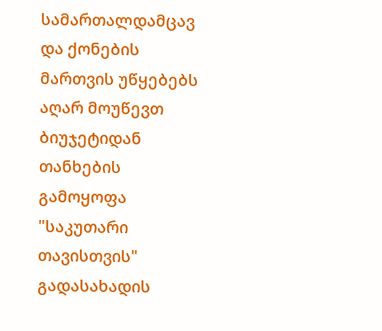სამართალდამცავ და ქონების მართვის უწყებებს აღარ მოუწევთ ბიუჯეტიდან თანხების გამოყოფა "საკუთარი თავისთვის" გადასახადის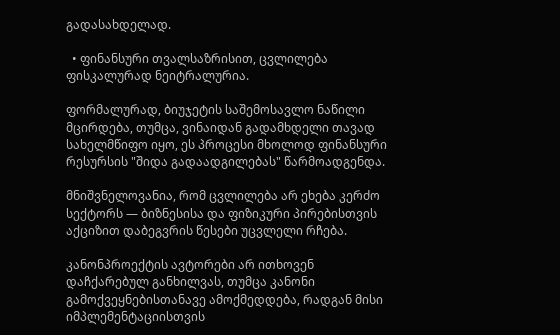გადასახდელად.

  • ფინანსური თვალსაზრისით, ცვლილება ფისკალურად ნეიტრალურია.

ფორმალურად, ბიუჯეტის საშემოსავლო ნაწილი მცირდება, თუმცა, ვინაიდან გადამხდელი თავად სახელმწიფო იყო, ეს პროცესი მხოლოდ ფინანსური რესურსის "შიდა გადაადგილებას" წარმოადგენდა.

მნიშვნელოვანია, რომ ცვლილება არ ეხება კერძო სექტორს — ბიზნესისა და ფიზიკური პირებისთვის აქციზით დაბეგვრის წესები უცვლელი რჩება.

კანონპროექტის ავტორები არ ითხოვენ დაჩქარებულ განხილვას, თუმცა კანონი გამოქვეყნებისთანავე ამოქმედდება, რადგან მისი იმპლემენტაციისთვის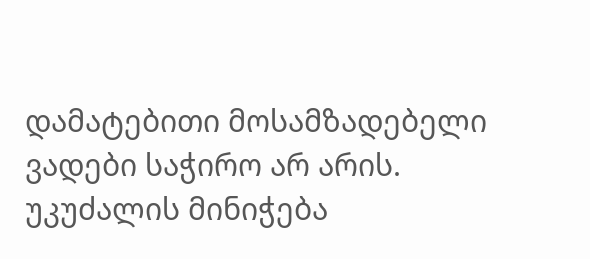დამატებითი მოსამზადებელი ვადები საჭირო არ არის. უკუძალის მინიჭება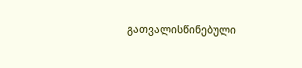გათვალისწინებული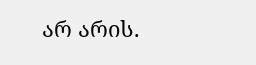არ არის.